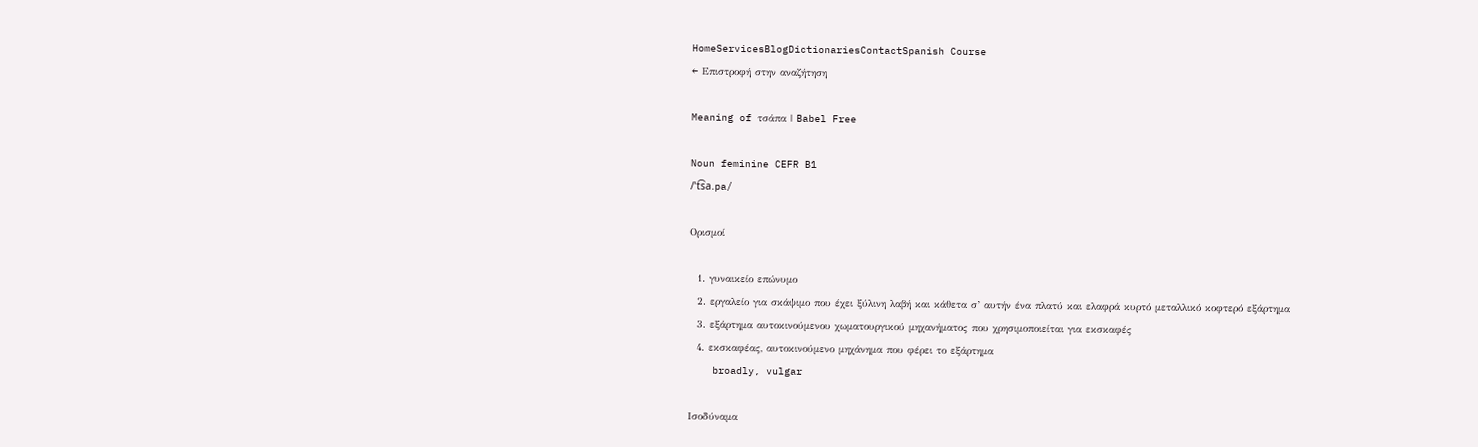HomeServicesBlogDictionariesContactSpanish Course
← Επιστροφή στην αναζήτηση

Meaning of τσάπα | Babel Free

Noun feminine CEFR B1
/ˈt͡sa.pa/

Ορισμοί

  1. γυναικείο επώνυμο
  2. εργαλείο για σκάψιμο που έχει ξύλινη λαβή και κάθετα σ’ αυτήν ένα πλατύ και ελαφρά κυρτό μεταλλικό κοφτερό εξάρτημα
  3. εξάρτημα αυτοκινούμενου χωματουργικού μηχανήματος που χρησιμοποιείται για εκσκαφές
  4. εκσκαφέας, αυτοκινούμενο μηχάνημα που φέρει το εξάρτημα
    broadly, vulgar

Ισοδύναμα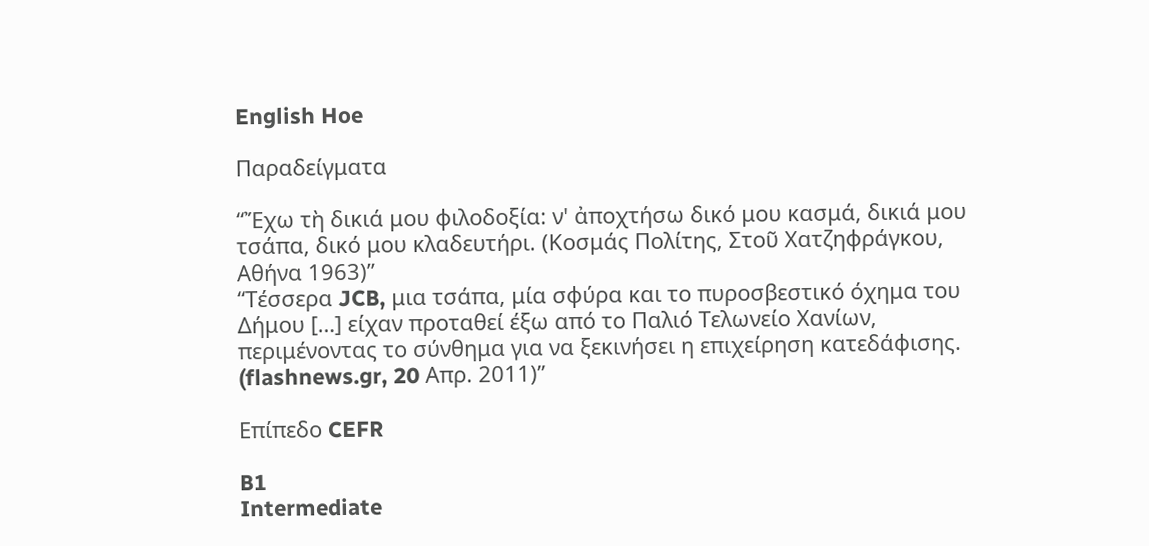English Hoe

Παραδείγματα

“Ἔχω τὴ δικιά μου φιλοδοξία: ν' ἀποχτήσω δικό μου κασμά, δικιά μου τσάπα, δικό μου κλαδευτήρι. (Κοσμάς Πολίτης, Στοῦ Χατζηφράγκου, Αθήνα 1963)”
“Τέσσερα JCB, μια τσάπα, μία σφύρα και το πυροσβεστικό όχημα του Δήμου […] είχαν προταθεί έξω από το Παλιό Τελωνείο Χανίων, περιμένοντας το σύνθημα για να ξεκινήσει η επιχείρηση κατεδάφισης. (flashnews.gr, 20 Απρ. 2011)”

Επίπεδο CEFR

B1
Intermediate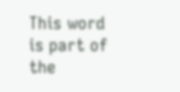This word is part of the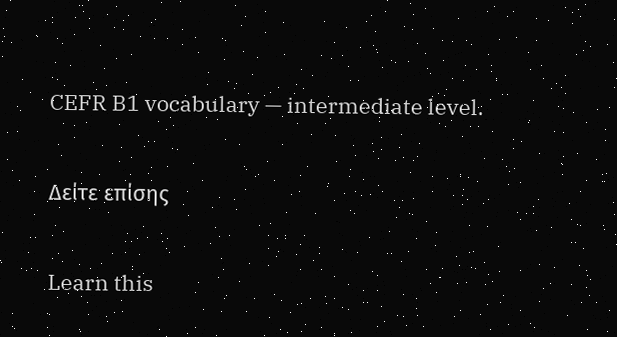CEFR B1 vocabulary — intermediate level.

Δείτε επίσης

Learn this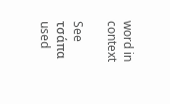word in context

See τσάπα used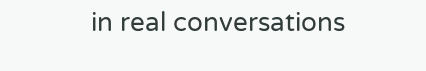in real conversations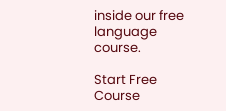inside our free language course.

Start Free Course